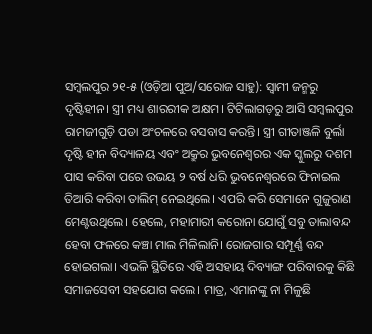ସମ୍ବଲପୁର ୨୧-୫ (ଓଡ଼ିଆ ପୁଅ/ସରୋଜ ସାହୁ): ସ୍ୱାମୀ ଜନ୍ମରୁ ଦୃଷ୍ଟିହୀନ। ସ୍ତ୍ରୀ ମଧ୍ୟ ଶାରରୀକ ଅକ୍ଷମ। ଟିଟିଲାଗଡ଼ରୁ ଆସି ସମ୍ବଲପୁର ରାମଜୀଗୁଡ଼ି ପଡା ଅଂଚଳରେ ବସବାସ କରନ୍ତି। ସ୍ତ୍ରୀ ଗୀତାଞ୍ଜଳି ବୁର୍ଲା ଦୃଷ୍ଟି ହୀନ ବିଦ୍ୟାଳୟ ଏବଂ ଅକ୍ରୁର ଭୁବନେଶ୍ୱରର ଏକ ସ୍କୁଲରୁ ଦଶମ ପାସ କରିବା ପରେ ଉଭୟ ୨ ବର୍ଷ ଧରି ଭୁବନେଶ୍ୱରରେ ଫିନାଇଲ ତିଆରି କରିବା ତାଲିମ୍ ନେଇଥିଲେ। ଏପରି କରି ସେମାନେ ଗୁଜୁରାଣ ମେଣ୍ଟଉଥିଲେ। ହେଲେ, ମହାମାରୀ କରୋନା ଯୋଗୁଁ ସବୁ ତାଲାବନ୍ଦ ହେବା ଫଳରେ କଞ୍ଚା ମାଲ ମିଳିଲାନି। ରୋଜଗାର ସମ୍ପୂର୍ଣ୍ଣ ବନ୍ଦ ହୋଇଗଲା। ଏଭଳି ସ୍ଥିତିରେ ଏହି ଅସହାୟ ଦିବ୍ୟାଙ୍ଗ ପରିବାରକୁ କିଛି ସମାଜସେବୀ ସହଯୋଗ କଲେ। ମାତ୍ର, ଏମାନଙ୍କୁ ନା ମିଳୁଛି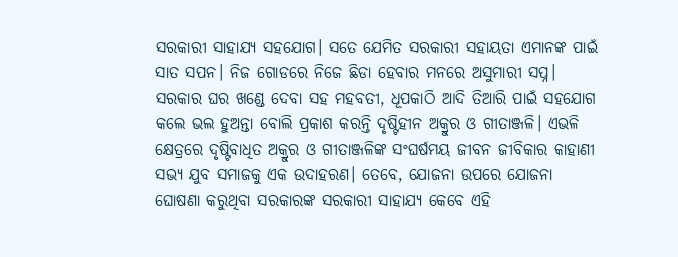ସରକାରୀ ସାହାଯ୍ୟ ସହଯୋଗ। ସତେ ଯେମିତ ସରକାରୀ ସହାୟତା ଏମାନଙ୍କ ପାଇଁ ସାତ ସପନ। ନିଜ ଗୋଡରେ ନିଜେ ଛିଡା ହେବାର ମନରେ ଅସୁମାରୀ ସପ୍ନ। ସରକାର ଘର ଖଣ୍ଡେ ଦେବା ସହ ମହବତୀ, ଧୂପକାଠି ଆଦି ତିଆରି ପାଇଁ ସହଯୋଗ କଲେ ଭଲ ହୁଅନ୍ତା ବୋଲି ପ୍ରକାଶ କରନ୍ତି ଦୃଷ୍ଟିହୀନ ଅକ୍ରୁର ଓ ଗୀତାଞ୍ଜଳି। ଏଭଳି କ୍ଷେତ୍ରରେ ଦୃଷ୍ଟିବାଧିତ ଅକ୍ରୁର ଓ ଗୀତାଞ୍ଜଳିଙ୍କ ସଂଘର୍ଷମୟ ଜୀବନ ଜୀବିକାର କାହାଣୀ ସଭ୍ୟ ଯୁବ ସମାଜକୁ ଏକ ଉଦାହରଣ। ତେବେ, ଯୋଜନା ଉପରେ ଯୋଜନା ଘୋଷଣା କରୁଥିବା ସରକାରଙ୍କ ସରକାରୀ ସାହାଯ୍ୟ କେବେ ଏହି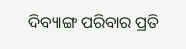ଦିବ୍ୟାଙ୍ଗ ପରିବାର ପ୍ରତି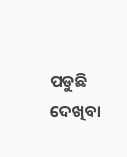ପଡୁଛି ଦେଖିବା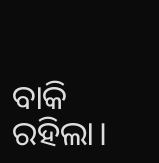ବାକି ରହିଲା।